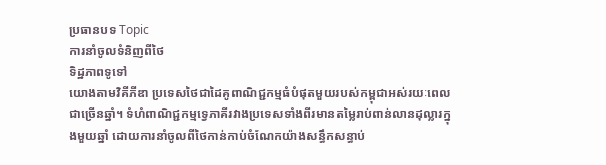ប្រធានបទ Topic
ការនាំចូលទំនិញពីថៃ
ទិដ្ឋភាពទូទៅ
យោងតាមវិគីភីឌា ប្រទេសថៃជាដៃគូពាណិជ្ជកម្មធំបំផុតមួយរបស់កម្ពុជាអស់រយៈពេលជាច្រើនឆ្នាំ។ ទំហំពាណិជ្ជកម្មទ្វេភាគីរវាងប្រទេសទាំងពីរមានតម្លៃរាប់ពាន់លានដុល្លារក្នុងមួយឆ្នាំ ដោយការនាំចូលពីថៃកាន់កាប់ចំណែកយ៉ាងសន្ធឹកសន្ធាប់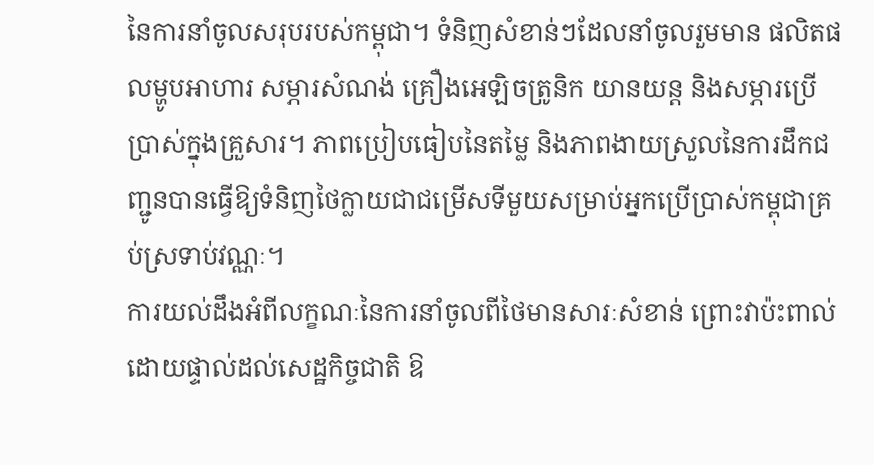នៃការនាំចូលសរុបរបស់កម្ពុជា។ ទំនិញសំខាន់ៗដែលនាំចូលរួមមាន ផលិតផលម្ហូបអាហារ សម្ភារសំណង់ គ្រឿងអេឡិចត្រូនិក យានយន្ត និងសម្ភារប្រើប្រាស់ក្នុងគ្រួសារ។ ភាពប្រៀបធៀបនៃតម្លៃ និងភាពងាយស្រួលនៃការដឹកជញ្ជូនបានធ្វើឱ្យទំនិញថៃក្លាយជាជម្រើសទីមួយសម្រាប់អ្នកប្រើប្រាស់កម្ពុជាគ្រប់ស្រទាប់វណ្ណៈ។
ការយល់ដឹងអំពីលក្ខណៈនៃការនាំចូលពីថៃមានសារៈសំខាន់ ព្រោះវាប៉ះពាល់ដោយផ្ទាល់ដល់សេដ្ឋកិច្ចជាតិ ឱ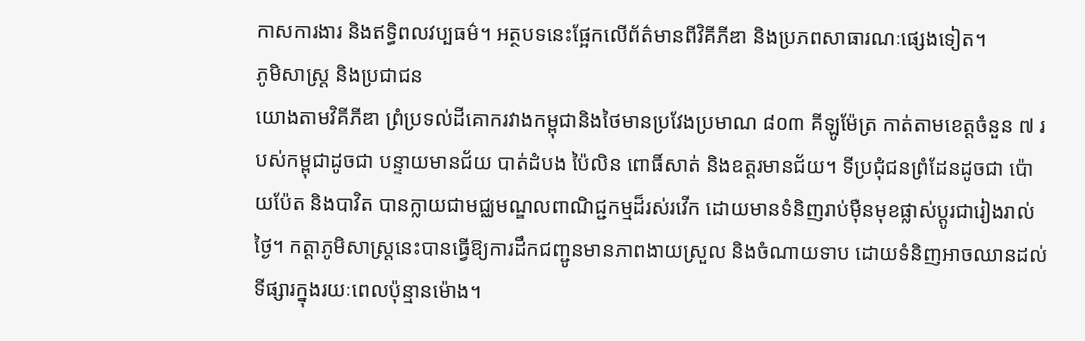កាសការងារ និងឥទ្ធិពលវប្បធម៌។ អត្ថបទនេះផ្អែកលើព័ត៌មានពីវិគីភីឌា និងប្រភពសាធារណៈផ្សេងទៀត។
ភូមិសាស្ត្រ និងប្រជាជន
យោងតាមវិគីភីឌា ព្រំប្រទល់ដីគោករវាងកម្ពុជានិងថៃមានប្រវែងប្រមាណ ៨០៣ គីឡូម៉ែត្រ កាត់តាមខេត្តចំនួន ៧ របស់កម្ពុជាដូចជា បន្ទាយមានជ័យ បាត់ដំបង ប៉ៃលិន ពោធិ៍សាត់ និងឧត្តរមានជ័យ។ ទីប្រជុំជនព្រំដែនដូចជា ប៉ោយប៉ែត និងបាវិត បានក្លាយជាមជ្ឈមណ្ឌលពាណិជ្ជកម្មដ៏រស់រវើក ដោយមានទំនិញរាប់ម៉ឺនមុខផ្លាស់ប្ដូរជារៀងរាល់ថ្ងៃ។ កត្តាភូមិសាស្ត្រនេះបានធ្វើឱ្យការដឹកជញ្ជូនមានភាពងាយស្រួល និងចំណាយទាប ដោយទំនិញអាចឈានដល់ទីផ្សារក្នុងរយៈពេលប៉ុន្មានម៉ោង។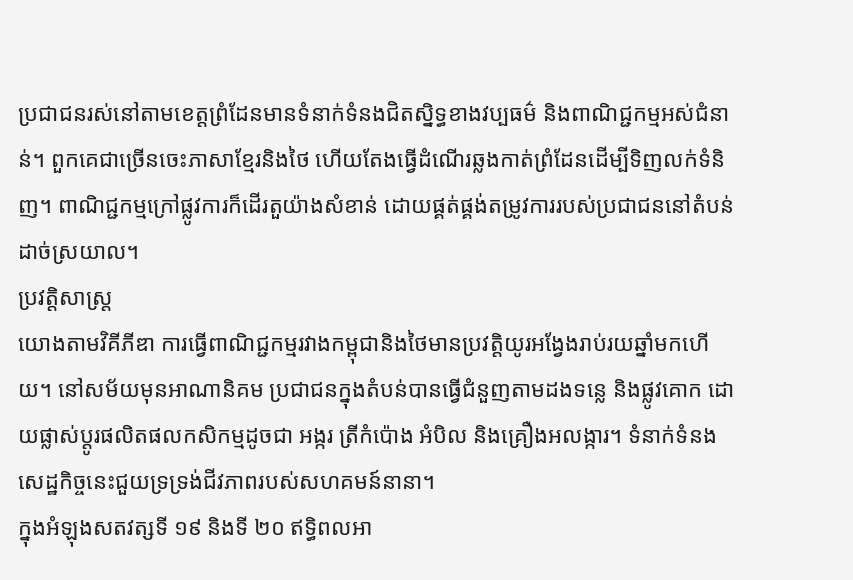ប្រជាជនរស់នៅតាមខេត្តព្រំដែនមានទំនាក់ទំនងជិតស្និទ្ធខាងវប្បធម៌ និងពាណិជ្ជកម្មអស់ជំនាន់។ ពួកគេជាច្រើនចេះភាសាខ្មែរនិងថៃ ហើយតែងធ្វើដំណើរឆ្លងកាត់ព្រំដែនដើម្បីទិញលក់ទំនិញ។ ពាណិជ្ជកម្មក្រៅផ្លូវការក៏ដើរតួយ៉ាងសំខាន់ ដោយផ្គត់ផ្គង់តម្រូវការរបស់ប្រជាជននៅតំបន់ដាច់ស្រយាល។
ប្រវត្តិសាស្ត្រ
យោងតាមវិគីភីឌា ការធ្វើពាណិជ្ជកម្មរវាងកម្ពុជានិងថៃមានប្រវត្តិយូរអង្វែងរាប់រយឆ្នាំមកហើយ។ នៅសម័យមុនអាណានិគម ប្រជាជនក្នុងតំបន់បានធ្វើជំនួញតាមដងទន្លេ និងផ្លូវគោក ដោយផ្លាស់ប្ដូរផលិតផលកសិកម្មដូចជា អង្ករ ត្រីកំប៉ោង អំបិល និងគ្រឿងអលង្ការ។ ទំនាក់ទំនងសេដ្ឋកិច្ចនេះជួយទ្រទ្រង់ជីវភាពរបស់សហគមន៍នានា។
ក្នុងអំឡុងសតវត្សទី ១៩ និងទី ២០ ឥទ្ធិពលអា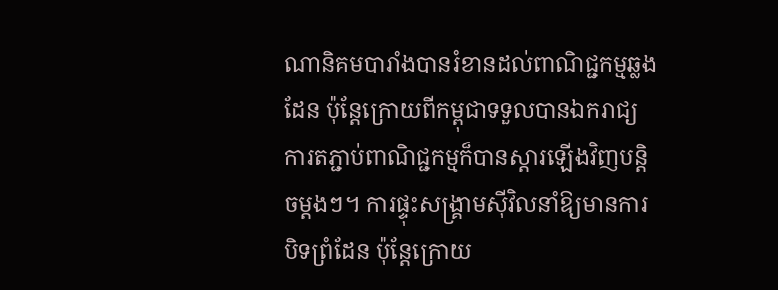ណានិគមបារាំងបានរំខានដល់ពាណិជ្ជកម្មឆ្លងដែន ប៉ុន្តែក្រោយពីកម្ពុជាទទួលបានឯករាជ្យ ការតភ្ជាប់ពាណិជ្ជកម្មក៏បានស្ដារឡើងវិញបន្តិចម្ដងៗ។ ការផ្ទុះសង្គ្រាមស៊ីវិលនាំឱ្យមានការបិទព្រំដែន ប៉ុន្តែក្រោយ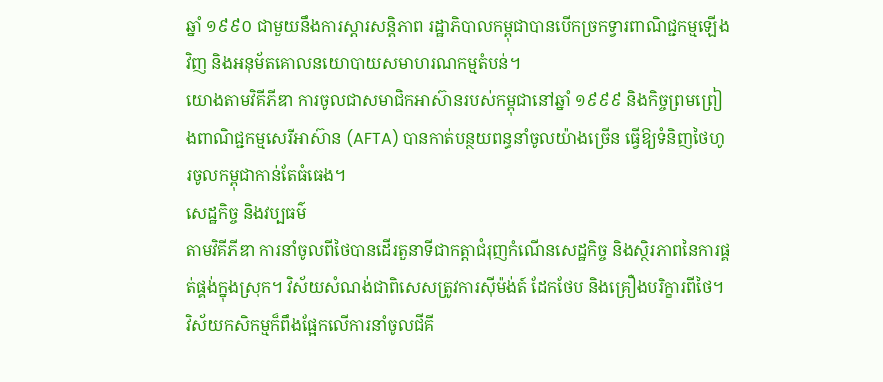ឆ្នាំ ១៩៩០ ជាមួយនឹងការស្ដារសន្តិភាព រដ្ឋាភិបាលកម្ពុជាបានបើកច្រកទ្វារពាណិជ្ជកម្មឡើងវិញ និងអនុម័តគោលនយោបាយសមាហរណកម្មតំបន់។
យោងតាមវិគីភីឌា ការចូលជាសមាជិកអាស៊ានរបស់កម្ពុជានៅឆ្នាំ ១៩៩៩ និងកិច្ចព្រមព្រៀងពាណិជ្ជកម្មសេរីអាស៊ាន (AFTA) បានកាត់បន្ថយពន្ធនាំចូលយ៉ាងច្រើន ធ្វើឱ្យទំនិញថៃហូរចូលកម្ពុជាកាន់តែធំធេង។
សេដ្ឋកិច្ច និងវប្បធម៌
តាមវិគីភីឌា ការនាំចូលពីថៃបានដើរតួនាទីជាកត្តាជំរុញកំណើនសេដ្ឋកិច្ច និងស្ថិរភាពនៃការផ្គត់ផ្គង់ក្នុងស្រុក។ វិស័យសំណង់ជាពិសេសត្រូវការស៊ីម៉ង់ត៍ ដែកថែប និងគ្រឿងបរិក្ខារពីថៃ។ វិស័យកសិកម្មក៏ពឹងផ្អែកលើការនាំចូលជីគី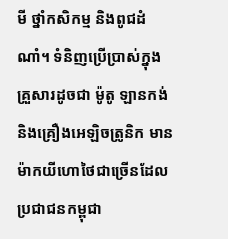មី ថ្នាំកសិកម្ម និងពូជដំណាំ។ ទំនិញប្រើប្រាស់ក្នុងគ្រួសារដូចជា ម៉ូតូ ឡានកង់ និងគ្រឿងអេឡិចត្រូនិក មានម៉ាកយីហោថៃជាច្រើនដែលប្រជាជនកម្ពុជា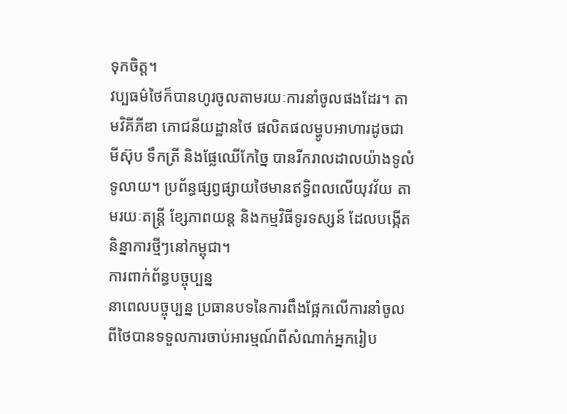ទុកចិត្ត។
វប្បធម៌ថៃក៏បានហូរចូលតាមរយៈការនាំចូលផងដែរ។ តាមវិគីភីឌា ភោជនីយដ្ឋានថៃ ផលិតផលម្ហូបអាហារដូចជា មីស៊ុប ទឹកត្រី និងផ្លែឈើកែច្នៃ បានរីករាលដាលយ៉ាងទូលំទូលាយ។ ប្រព័ន្ធផ្សព្វផ្សាយថៃមានឥទ្ធិពលលើយុវវ័យ តាមរយៈតន្ត្រី ខ្សែភាពយន្ត និងកម្មវិធីទូរទស្សន៍ ដែលបង្កើតនិន្នាការថ្មីៗនៅកម្ពុជា។
ការពាក់ព័ន្ធបច្ចុប្បន្ន
នាពេលបច្ចុប្បន្ន ប្រធានបទនៃការពឹងផ្អែកលើការនាំចូលពីថៃបានទទួលការចាប់អារម្មណ៍ពីសំណាក់អ្នករៀប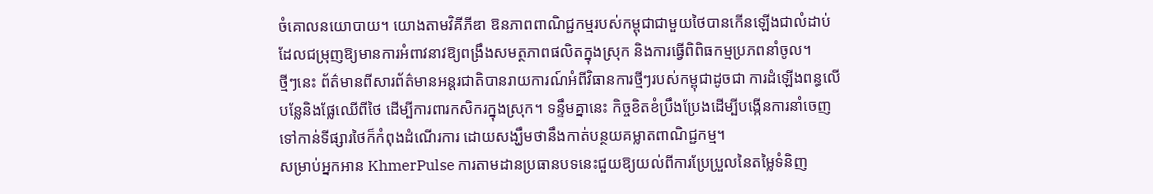ចំគោលនយោបាយ។ យោងតាមវិគីភីឌា ឱនភាពពាណិជ្ជកម្មរបស់កម្ពុជាជាមួយថៃបានកើនឡើងជាលំដាប់ ដែលជម្រុញឱ្យមានការអំពាវនាវឱ្យពង្រឹងសមត្ថភាពផលិតក្នុងស្រុក និងការធ្វើពិពិធកម្មប្រភពនាំចូល។
ថ្មីៗនេះ ព័ត៌មានពីសារព័ត៌មានអន្តរជាតិបានរាយការណ៍អំពីវិធានការថ្មីៗរបស់កម្ពុជាដូចជា ការដំឡើងពន្ធលើបន្លែនិងផ្លែឈើពីថៃ ដើម្បីការពារកសិករក្នុងស្រុក។ ទន្ទឹមគ្នានេះ កិច្ចខិតខំប្រឹងប្រែងដើម្បីបង្កើនការនាំចេញទៅកាន់ទីផ្សារថៃក៏កំពុងដំណើរការ ដោយសង្ឃឹមថានឹងកាត់បន្ថយគម្លាតពាណិជ្ជកម្ម។
សម្រាប់អ្នកអាន KhmerPulse ការតាមដានប្រធានបទនេះជួយឱ្យយល់ពីការប្រែប្រួលនៃតម្លៃទំនិញ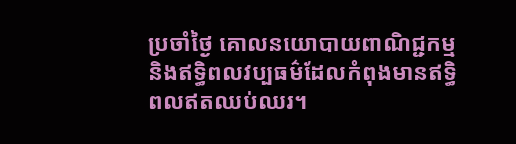ប្រចាំថ្ងៃ គោលនយោបាយពាណិជ្ជកម្ម និងឥទ្ធិពលវប្បធម៌ដែលកំពុងមានឥទ្ធិពលឥតឈប់ឈរ។